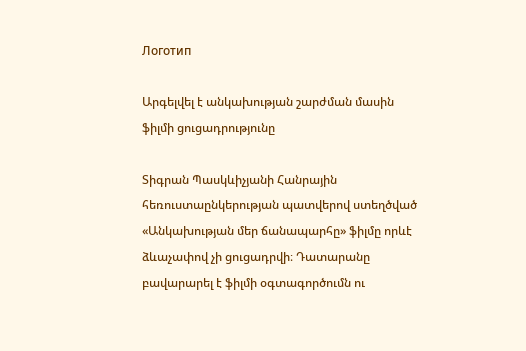Логотип

Արգելվել է անկախության շարժման մասին ֆիլմի ցուցադրությունը

Տիգրան Պասկևիչյանի Հանրային հեռուստաընկերության պատվերով ստեղծված «Անկախության մեր ճանապարհը» ֆիլմը որևէ ձևաչափով չի ցուցադրվի։ Դատարանը բավարարել է ֆիլմի օգտագործումն ու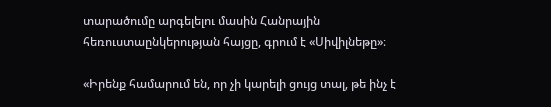տարածումը արգելելու մասին Հանրային հեռուստաընկերության հայցը, գրում է «Սիվիլնեթը»։

«Իրենք համարում են, որ չի կարելի ցույց տալ, թե ինչ է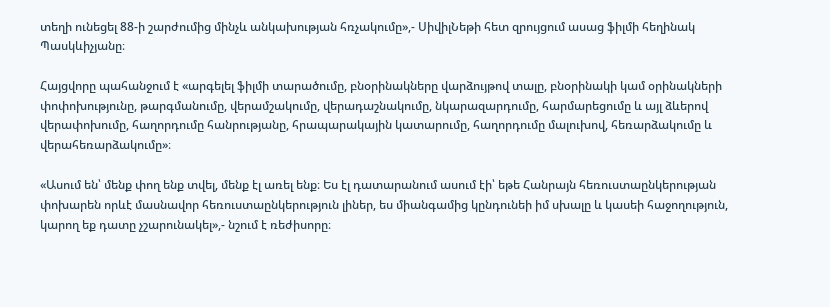տեղի ունեցել 88-ի շարժումից մինչև անկախության հռչակումը»,- ՍիվիլՆեթի հետ զրույցում ասաց ֆիլմի հեղինակ Պասկևիչյանը։

Հայցվորը պահանջում է «արգելել ֆիլմի տարածումը, բնօրինակները վարձույթով տալը, բնօրինակի կամ օրինակների փոփոխությունը, թարգմանումը, վերամշակումը, վերադաշնակումը, նկարազարդումը, հարմարեցումը և այլ ձևերով վերափոխումը, հաղորդումը հանրությանը, հրապարակային կատարումը, հաղորդումը մալուխով, հեռարձակումը և վերահեռարձակումը»։

«Ասում են՝ մենք փող ենք տվել, մենք էլ առել ենք։ Ես էլ դատարանում ասում էի՝ եթե Հանրայն հեռուստաընկերության փոխարեն որևէ մասնավոր հեռուստաընկերություն լիներ, ես միանգամից կընդունեի իմ սխալը և կասեի հաջողություն, կարող եք դատը չշարունակել»,- նշում է ռեժիսորը։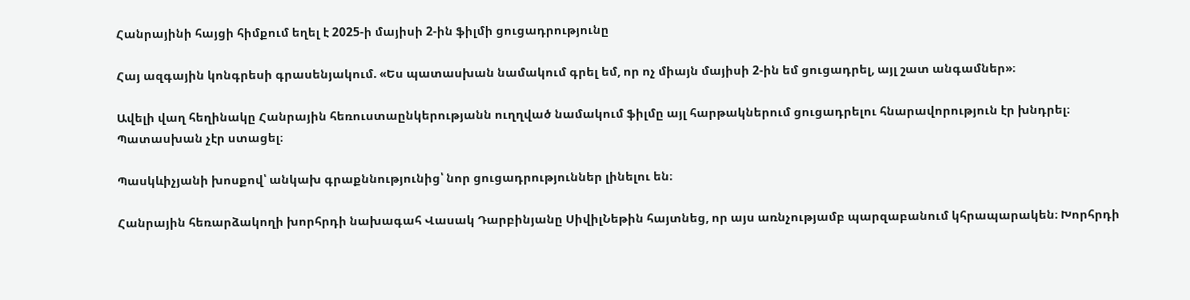Հանրայինի հայցի հիմքում եղել է 2025-ի մայիսի 2-ին ֆիլմի ցուցադրությունը

Հայ ազգային կոնգրեսի գրասենյակում. «Ես պատասխան նամակում գրել եմ, որ ոչ միայն մայիսի 2-ին եմ ցուցադրել, այլ շատ անգամներ»։

Ավելի վաղ հեղինակը Հանրային հեռուստաընկերությանն ուղղված նամակում ֆիլմը այլ հարթակներում ցուցադրելու հնարավորություն էր խնդրել։ Պատասխան չէր ստացել։

Պասկևիչյանի խոսքով՝ անկախ գրաքննությունից՝ նոր ցուցադրություններ լինելու են։

Հանրային հեռարձակողի խորհրդի նախագահ Վասակ Դարբինյանը ՍիվիլՆեթին հայտնեց, որ այս առնչությամբ պարզաբանում կհրապարակեն։ Խորհրդի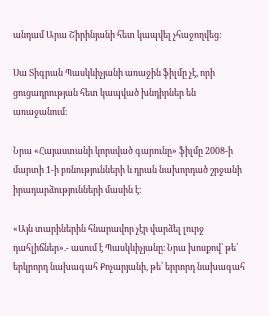անդամ Արա Շիրինյանի հետ կապվել չհաջողվեց։

Սա Տիգրան Պասկևիչյանի առաջին ֆիլմը չէ, որի ցուցադրության հետ կապված խնդիրներ են առաջանում։

Նրա «Հայաստանի կորսված գարունը» ֆիլմը 2008-ի մարտի 1-ի բռնությունների և դրան նախորդած շրջանի իրադարձությունների մասին է։

«Այն տարիներին հնարավոր չէր վարձել լուրջ դահլիճներ».- ասում է Պասկևիչյանը։ Նրա խոսքով՝ թե՛ երկրորդ նախագահ Քոչարյանի, թե՛ երրորդ նախագահ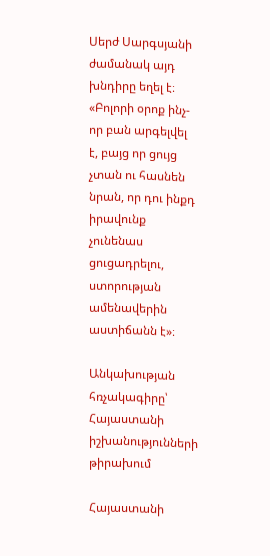Սերժ Սարգսյանի ժամանակ այդ խնդիրը եղել է։ «Բոլորի օրոք ինչ-որ բան արգելվել է, բայց որ ցույց չտան ու հասնեն նրան, որ դու ինքդ իրավունք չունենաս ցուցադրելու, ստորության ամենավերին աստիճանն է»։

Անկախության հռչակագիրը՝ Հայաստանի իշխանությունների թիրախում

Հայաստանի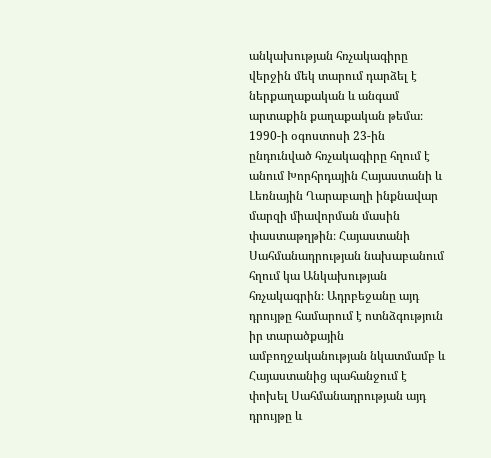անկախության հռչակագիրը վերջին մեկ տարում դարձել է ներքաղաքական և անգամ արտաքին քաղաքական թեմա։ 1990-ի օգոստոսի 23-ին ընդունված հռչակագիրը հղում է անում Խորհրդային Հայաստանի և Լեռնային Ղարաբաղի ինքնավար մարզի միավորման մասին փաստաթղթին։ Հայաստանի Սահմանադրության նախաբանում հղում կա Անկախության հռչակագրին։ Ադրբեջանը այդ դրույթը համարում է ոտնձգություն իր տարածքային ամբողջականության նկատմամբ և Հայաստանից պահանջում է փոխել Սահմանադրության այդ դրույթը և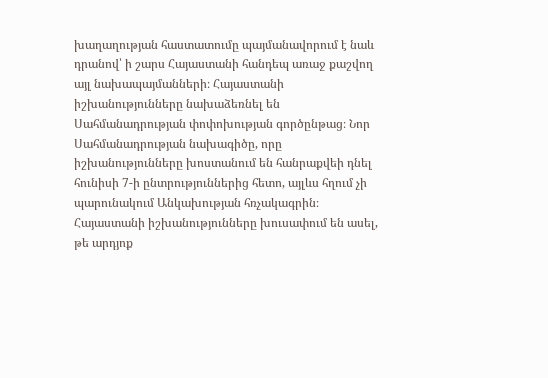խաղաղության հաստատումը պայմանավորում է նաև դրանով՝ ի շարս Հայաստանի հանդեպ առաջ քաշվող այլ նախապայմանների։ Հայաստանի իշխանությունները նախաձեռնել են Սահմանադրության փոփոխության գործընթաց։ Նոր Սահմանադրության նախագիծը, որը իշխանությունները խոստանում են հանրաքվեի դնել հունիսի 7-ի ընտրություններից հետո, այլևս հղում չի պարունակում Անկախության հռչակագրին։
Հայաստանի իշխանությունները խուսափում են ասել, թե արդյոք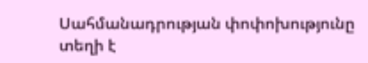Սահմանադրության փոփոխությունը տեղի է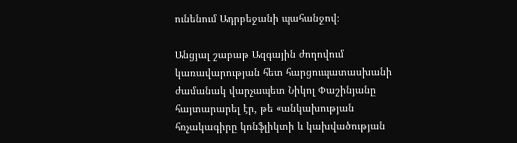ունենում Ադրբեջանի պահանջով։

Անցյալ շաբաթ Ազգային ժողովում կառավարության հետ հարցուպատասխանի ժամանակ վարչապետ Նիկոլ Փաշինյանը հայտարարել էր, թե «անկախության հռչակագիրը կոնֆլիկտի և կախվածության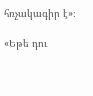հռչակագիր է»։

«Եթե դու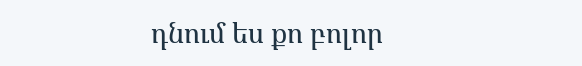դնում ես քո բոլոր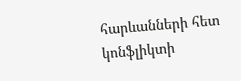հարևանների հետ կոնֆլիկտի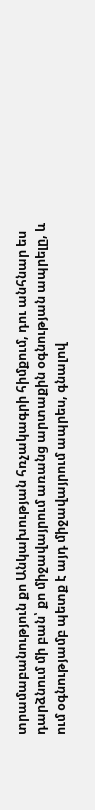տրամաբանություն քո Անկախության հռչակագրի հիմքում, դու անհնար ես դարձնում մի բան՝ քո միջավայրում առանց արտաքին օգնության ապրելը, և ում օգնությամբ պետք է այդ միջավայրում ապրես, գնալով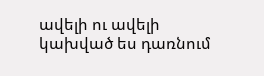ավելի ու ավելի կախված ես դառնում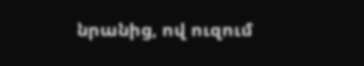նրանից, ով ուզում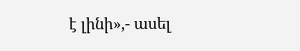է լինի»,- ասել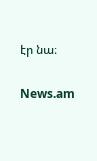էր նա։

News.am